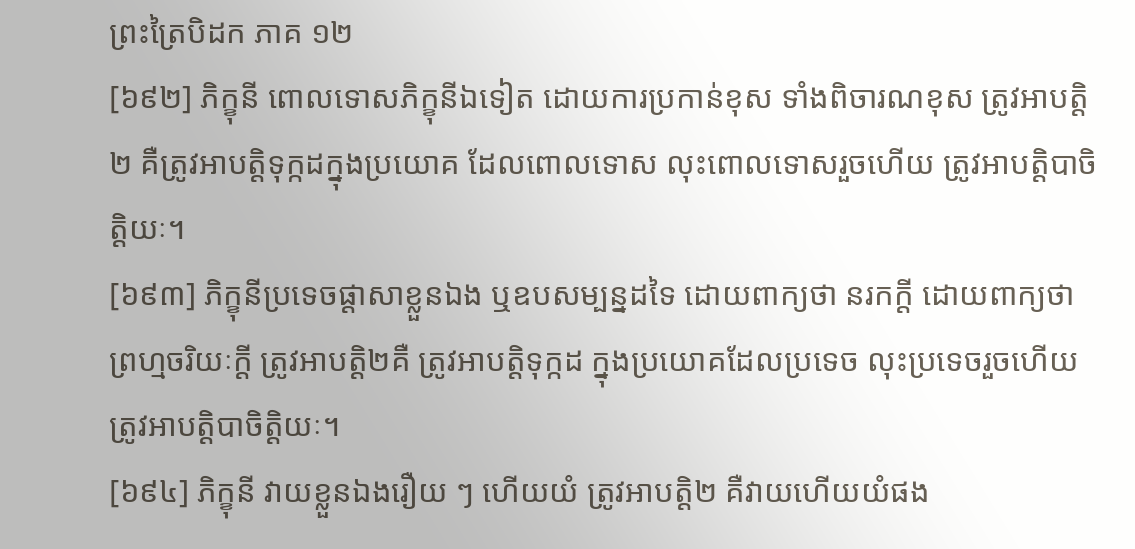ព្រះត្រៃបិដក ភាគ ១២
[៦៩២] ភិក្ខុនី ពោលទោសភិក្ខុនីឯទៀត ដោយការប្រកាន់ខុស ទាំងពិចារណខុស ត្រូវអាបត្ដិ២ គឺត្រូវអាបត្ដិទុក្កដក្នុងប្រយោគ ដែលពោលទោស លុះពោលទោសរួចហើយ ត្រូវអាបត្ដិបាចិត្ដិយៈ។
[៦៩៣] ភិក្ខុនីប្រទេចផ្ដាសាខ្លួនឯង ឬឧបសម្បន្នដទៃ ដោយពាក្យថា នរកក្ដី ដោយពាក្យថា ព្រហ្មចរិយៈក្ដី ត្រូវអាបត្ដិ២គឺ ត្រូវអាបត្ដិទុក្កដ ក្នុងប្រយោគដែលប្រទេច លុះប្រទេចរួចហើយ ត្រូវអាបត្ដិបាចិត្ដិយៈ។
[៦៩៤] ភិក្ខុនី វាយខ្លួនឯងរឿយ ៗ ហើយយំ ត្រូវអាបត្ដិ២ គឺវាយហើយយំផង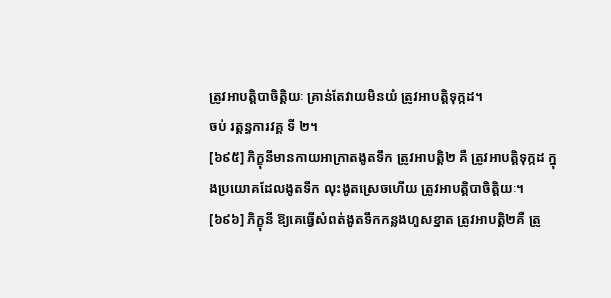ត្រូវអាបត្ដិបាចិត្ដិយៈ គ្រាន់តែវាយមិនយំ ត្រូវអាបត្ដិទុក្កដ។
ចប់ រត្ដន្ធការវគ្គ ទី ២។
[៦៩៥] ភិក្ខុនីមានកាយអាក្រាតងូតទឹក ត្រូវអាបត្ដិ២ គឺ ត្រូវអាបត្ដិទុក្កដ ក្នុងប្រយោគដែលងូតទឹក លុះងូតស្រេចហើយ ត្រូវអាបត្ដិបាចិត្ដិយៈ។
[៦៩៦] ភិក្ខុនី ឱ្យគេធ្វើសំពត់ងូតទឹកកន្លងហួសខ្នាត ត្រូវអាបត្ដិ២គឺ ត្រូ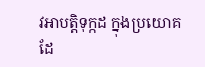វអាបត្ដិទុក្កដ ក្នុងប្រយោគដែ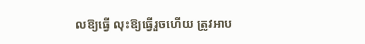លឱ្យធ្វើ លុះឱ្យធ្វើរួចហើយ ត្រូវអាប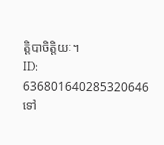ត្ដិបាចិត្ដិយៈ។
ID: 636801640285320646
ទៅ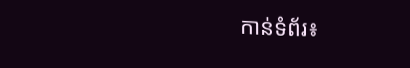កាន់ទំព័រ៖